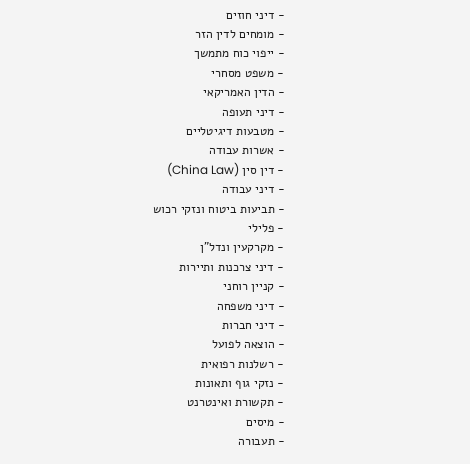- דיני חוזים
- מומחים לדין הזר
- ייפוי כוח מתמשך
- משפט מסחרי
- הדין האמריקאי
- דיני תעופה
- מטבעות דיגיטליים
- אשרות עבודה
- דין סין (China Law)
- דיני עבודה
- תביעות ביטוח ונזקי רכוש
- פלילי
- מקרקעין ונדל"ן
- דיני צרכנות ותיירות
- קניין רוחני
- דיני משפחה
- דיני חברות
- הוצאה לפועל
- רשלנות רפואית
- נזקי גוף ותאונות
- תקשורת ואינטרנט
- מיסים
- תעבורה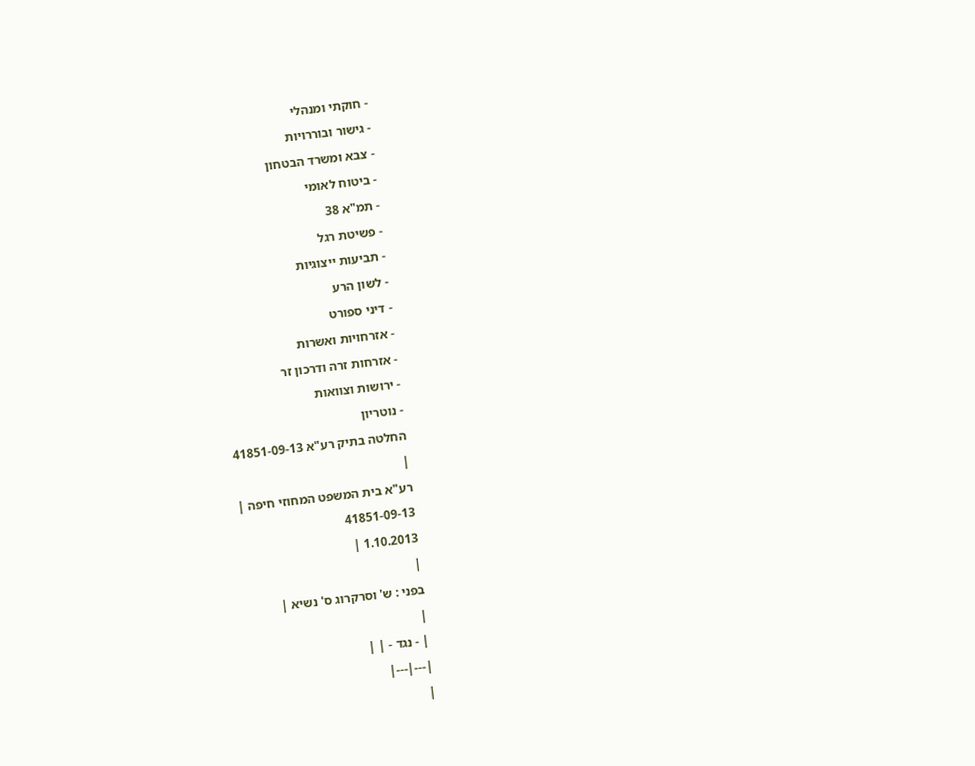- חוקתי ומנהלי
- גישור ובוררויות
- צבא ומשרד הבטחון
- ביטוח לאומי
- תמ"א 38
- פשיטת רגל
- תביעות ייצוגיות
- לשון הרע
- דיני ספורט
- אזרחויות ואשרות
- אזרחות זרה ודרכון זר
- ירושות וצוואות
- נוטריון
החלטה בתיק רע"א 41851-09-13
|
רע"א בית המשפט המחוזי חיפה |
41851-09-13
1.10.2013 |
|
בפני : ש' וסרקרוג ס' נשיא |
|
| - נגד - | |
|---|---|
|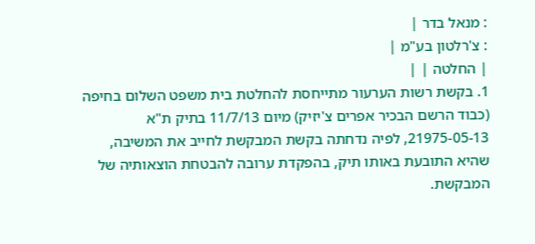: מנאל בדר |
: צ'רלטון בע"מ |
| החלטה | |
1. בקשת רשות הערעור מתייחסת להחלטת בית משפט השלום בחיפה (כבוד הרשם הבכיר אפרים צ'יזיק) מיום 11/7/13 בתיק ת"א 21975-05-13, לפיה נדחתה בקשת המבקשת לחייב את המשיבה, שהיא התובעת באותו תיק, בהפקדת ערובה להבטחת הוצאותיה של המבקשת.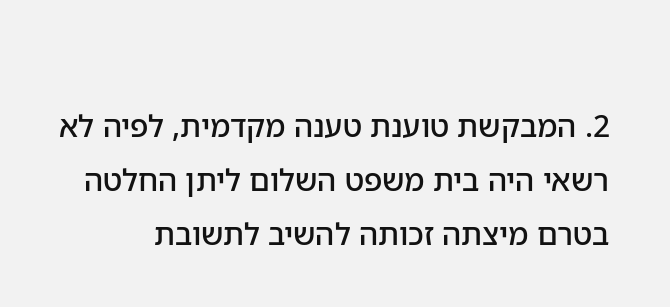2. המבקשת טוענת טענה מקדמית, לפיה לא רשאי היה בית משפט השלום ליתן החלטה בטרם מיצתה זכותה להשיב לתשובת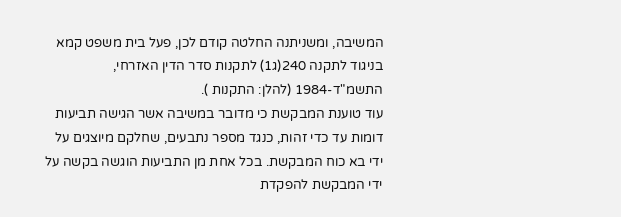המשיבה, ומשניתנה החלטה קודם לכן, פעל בית משפט קמא בניגוד לתקנה 240(ג1) לתקנות סדר הדין האזרחי, התשמ"ד-1984 (להלן: התקנות ).
עוד טוענת המבקשת כי מדובר במשיבה אשר הגישה תביעות דומות עד כדי זהות, כנגד מספר נתבעים, שחלקם מיוצגים על ידי בא כוח המבקשת. בכל אחת מן התביעות הוגשה בקשה על ידי המבקשת להפקדת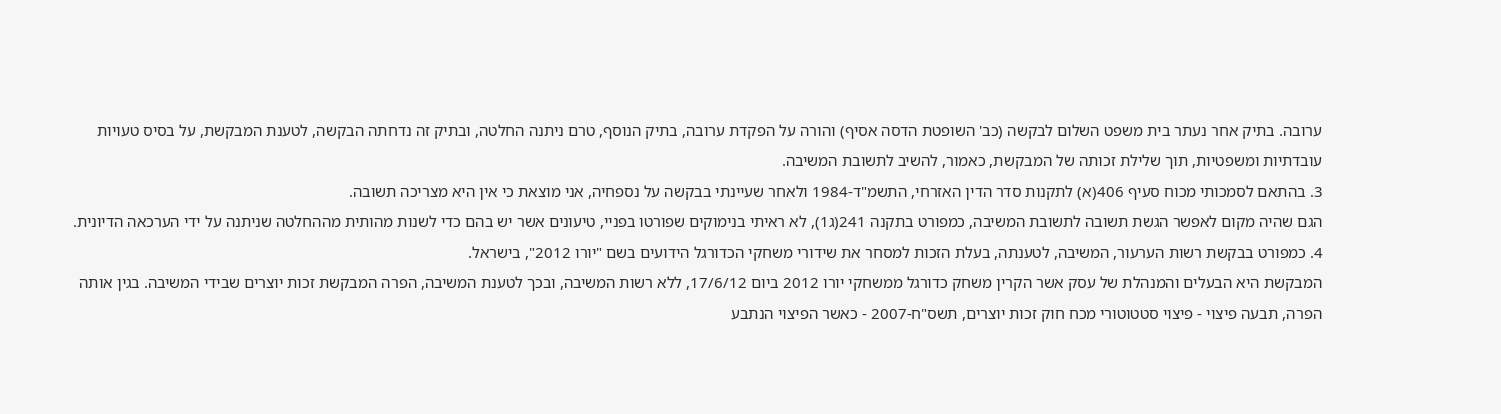ערובה. בתיק אחר נעתר בית משפט השלום לבקשה (כב' השופטת הדסה אסיף) והורה על הפקדת ערובה, בתיק הנוסף, טרם ניתנה החלטה, ובתיק זה נדחתה הבקשה, לטענת המבקשת, על בסיס טעויות עובדתיות ומשפטיות, תוך שלילת זכותה של המבקשת, כאמור, להשיב לתשובת המשיבה.
3. בהתאם לסמכותי מכוח סעיף 406(א) לתקנות סדר הדין האזרחי, התשמ"ד-1984 ולאחר שעיינתי בבקשה על נספחיה, אני מוצאת כי אין היא מצריכה תשובה.
הגם שהיה מקום לאפשר הגשת תשובה לתשובת המשיבה, כמפורט בתקנה 241(ג1), לא ראיתי בנימוקים שפורטו בפניי, טיעונים אשר יש בהם כדי לשנות מהותית מההחלטה שניתנה על ידי הערכאה הדיונית.
4. כמפורט בבקשת רשות הערעור, המשיבה, לטענתה, בעלת הזכות למסחר את שידורי משחקי הכדורגל הידועים בשם "יורו 2012", בישראל.
המבקשת היא הבעלים והמנהלת של עסק אשר הקרין משחק כדורגל ממשחקי יורו 2012 ביום 17/6/12, ללא רשות המשיבה, ובכך לטענת המשיבה, הפרה המבקשת זכות יוצרים שבידי המשיבה. בגין אותה הפרה, תבעה פיצוי - פיצוי סטטוטורי מכח חוק זכות יוצרים, תשס"ח-2007 - כאשר הפיצוי הנתבע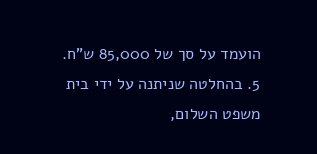הועמד על סך של 85,000 ש"ח.
5. בהחלטה שניתנה על ידי בית משפט השלום,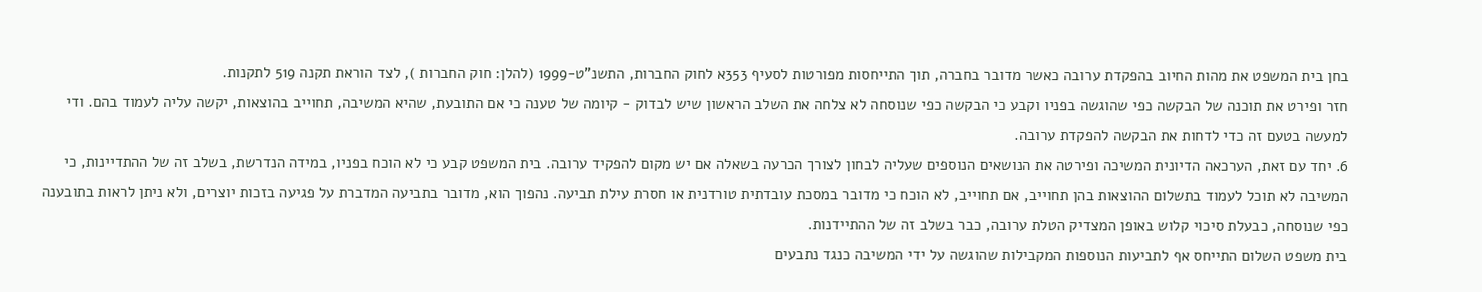בחן בית המשפט את מהות החיוב בהפקדת ערובה כאשר מדובר בחברה, תוך התייחסות מפורטות לסעיף 353א לחוק החברות, התשנ"ט-1999 (להלן: חוק החברות ), לצד הוראת תקנה 519 לתקנות.
חזר ופירט את תוכנה של הבקשה כפי שהוגשה בפניו וקבע כי הבקשה כפי שנוסחה לא צלחה את השלב הראשון שיש לבדוק - קיומה של טענה כי אם התובעת, שהיא המשיבה, תחוייב בהוצאות, יקשה עליה לעמוד בהם. ודי למעשה בטעם זה כדי לדחות את הבקשה להפקדת ערובה.
6. יחד עם זאת, הערכאה הדיונית המשיכה ופירטה את הנושאים הנוספים שעליה לבחון לצורך הכרעה בשאלה אם יש מקום להפקיד ערובה. בית המשפט קבע כי לא הוכח בפניו, במידה הנדרשת, בשלב זה של ההתדיינות, כי המשיבה לא תוכל לעמוד בתשלום ההוצאות בהן תחוייב, אם תחוייב, לא הוכח כי מדובר במסכת עובדתית טורדנית או חסרת עילת תביעה. נהפוך הוא, מדובר בתביעה המדברת על פגיעה בזכות יוצרים, ולא ניתן לראות בתובענה כפי שנוסחה, כבעלת סיכוי קלוש באופן המצדיק הטלת ערובה, כבר בשלב זה של ההתיידנות.
בית משפט השלום התייחס אף לתביעות הנוספות המקבילות שהוגשה על ידי המשיבה כנגד נתבעים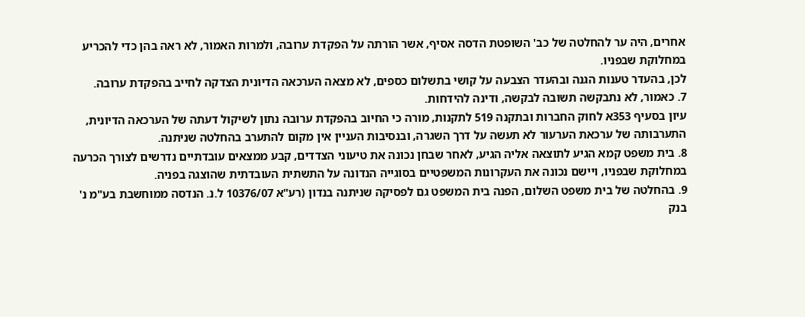אחרים, היה ער להחלטה של כב' השופטת הדסה אסיף, אשר הורתה על הפקדת ערובה, ולמרות האמור, לא ראה בהן כדי להכריע במחלוקת שבפניו.
לכן, בהעדר טענות הגנה ובהעדר הצבעה על קושי בתשלום כספים, לא מצאה הערכאה הדיונית הצדקה לחייב בהפקדת ערובה.
7. כאמור, לא נתבקשה תשובה לבקשה, ודינה להידחות.
עיון בסעיף 353א לחוק החברות ובתקנה 519 לתקנות, מורה כי החיוב בהפקדת ערובה נתון לשיקול דעתה של הערכאה הדיונית, התערבותה של ערכאת הערעור לא תעשה על דרך השגרה, ובנסיבות העניין אין מקום להתערב בהחלטה שניתנה.
8. בית משפט קמא הגיע לתוצאה אליה הגיע, לאחר שבחן נכונה את טיעוני הצדדים, קבע ממצאים עובדתיים נדרשים לצורך הכרעה במחלוקת שבפניו, ויישם נכונה את העקרונות המשפטיים בסוגייה הנדונה על התשתית העובדתית שהוצגה בפניה.
9. בהחלטה של בית משפט השלום, הפנה בית המשפט גם לפסיקה שניתנה בנדון (רע"א 10376/07 ל.נ. הנדסה ממוחשבת בע"מ נ' בנק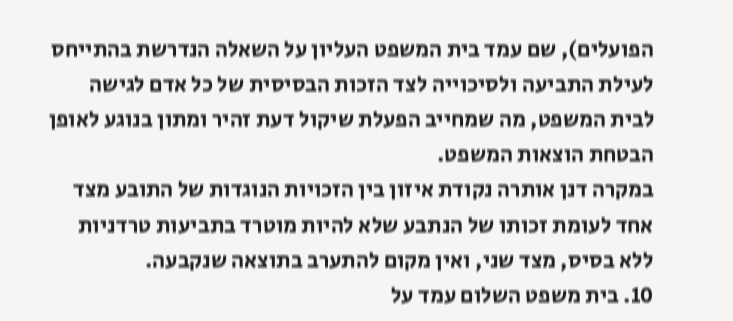הפועלים), שם עמד בית המשפט העליון על השאלה הנדרשת בהתייחס לעילת התביעה ולסיכוייה לצד הזכות הבסיסית של כל אדם לגישה לבית המשפט, מה שמחייב הפעלת שיקול דעת זהיר ומתון בנוגע לאופן הבטחת הוצאות המשפט.
במקרה דנן אותרה נקודת איזון בין הזכויות הנוגדות של התובע מצד אחד לעומת זכותו של הנתבע שלא להיות מוטרד בתביעות טרדניות ללא בסיס, מצד שני, ואין מקום להתערב בתוצאה שנקבעה.
10. בית משפט השלום עמד על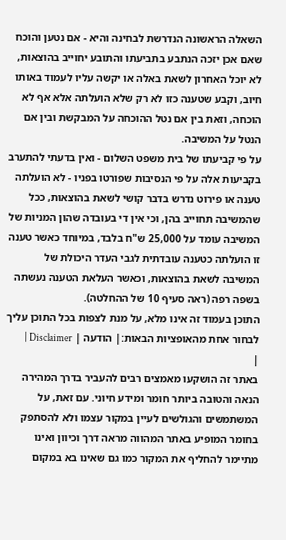השאלה הראשונה הנדרשת לבחינה והיא - אם נטען והוכח שאם אכן יזכה הנתבע בתביעתו והתובע יחוייב בהוצאות, לא יוכל האחרון לשאת באלה או יקשה עליו לעמוד באותו חיוב, וקבע שטענה כזו לא רק שלא הועלתה אלא אף לא הוכחה, וזאת בין אם נטל ההוכחה על המבקשת ובין אם הנטל על המשיבה.
על פי קביעתו של בית משפט השלום - ואין בדעתי להתערב בקביעות אלה על פי הנסיבות שפורטו בפניו - לא הועלתה טענה או פירוט נדרש בדבר קושי לשאת בהוצאות, ככל שהמשיבה תחוייב בהן, וכי אין די בעובדה שהון המניות של המשיבה עומד על 25,000 ש"ח בלבד, במיוחד כאשר טענה זו הועלתה כטענה עובדתית לגבי העדר היכולת של המשיבה לשאת בהוצאות, וכאשר העלאת הטענה נעשתה בשפה רפה (ראה סעיף 10 של ההחלטה).
התוכן בעמוד זה אינו מלא, על מנת לצפות בכל התוכן עליך לבחור אחת מהאופציות הבאות:| הודעה | Disclaimer |
|
באתר זה הושקעו מאמצים רבים להעביר בדרך המהירה הנאה והטובה ביותר חומר ומידע חיוני. עם זאת, על המשתמשים והגולשים לעיין במקור עצמו ולא להסתפק בחומר המופיע באתר המהווה מראה דרך וכיוון ואינו מתיימר להחליף את המקור כמו גם שאינו בא במקום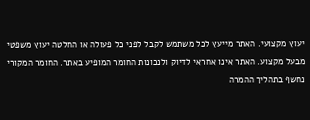יעוץ מקצועי. האתר מייעץ לכל משתמש לקבל לפני כל פעולה או החלטה יעוץ משפטי מבעל מקצוע. האתר אינו אחראי לדיוק ולנכונות החומר המופיע באתר. החומר המקורי נחשף בתהליך ההמרה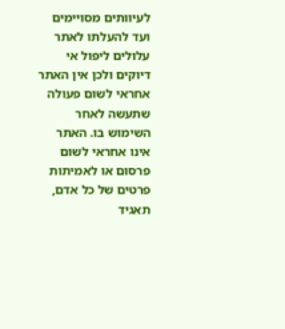לעיוותים מסויימים ועד להעלתו לאתר עלולים ליפול אי דיוקים ולכן אין האתר אחראי לשום פעולה שתעשה לאחר השימוש בו. האתר אינו אחראי לשום פרסום או לאמיתות פרטים של כל אדם, תאגיד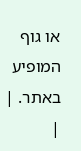או גוף המופיע באתר. |
|